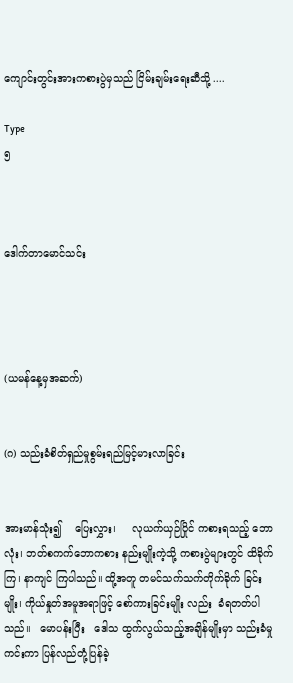ကျောင်းတွင်းအားကစားပွဲမှသည် ငြိမ်းချမ်းရေးဆီသို့ ....

Type
၅



ဒေါက်တာမောင်သင်း




(ယမန်နေ့မှအဆက်)


(ဂ) သည်းခံစိတ်ရှည်မှုစွမ်းရည်မြင့်မားလာခြင်း


အားမာန်သုံး၍    ပြေးလွှား၊     လုယက်ယှဉ်ပြိုင် ကစားရသည့် ဘောလုံး၊ ဘတ်စကက်ဘောကစား နည်းမျိုးကဲ့သို့ ကစားပွဲများတွင် ထိခိုက်ကြ၊ နာကျင် ကြပါသည်။ ထို့အတူ တမင်သက်သက်တိုက်ခိုက် ခြင်းမျိုး၊ ကိုယ်နှုတ်အမူအရာဖြင့် စော်ကားခြင်းမျိုး လည်း  ခံရတတ်ပါသည်။   မောပန်းပြီး   ဒေါသ ထွက်လွယ်သည့်အချိန်မျိုးမှာ သည်းခံမှုကင်းကာ ပြန်လည်တုံ့ပြန်ခဲ့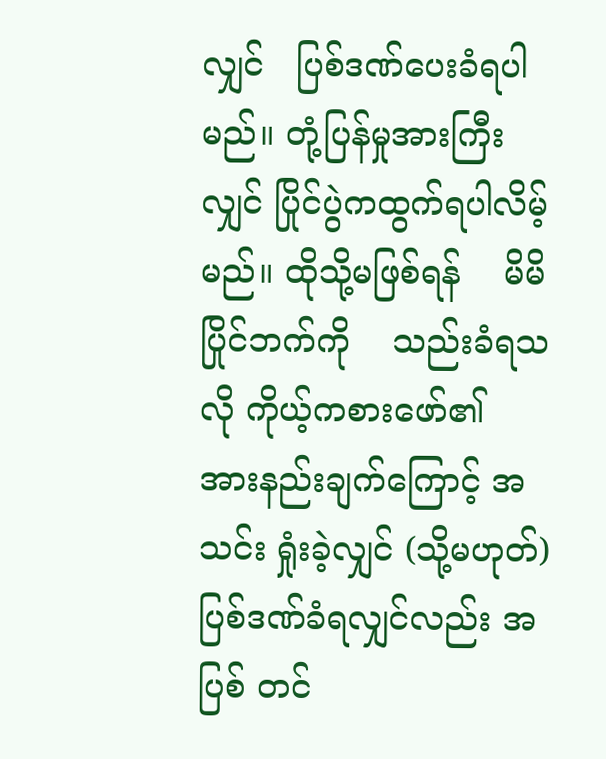လျှင်   ပြစ်ဒဏ်ပေးခံရပါမည်။ တုံ့ပြန်မှုအားကြီးလျှင် ပြိုင်ပွဲကထွက်ရပါလိမ့်မည်။ ထိုသို့မဖြစ်ရန်    မိမိပြိုင်ဘက်ကို    သည်းခံရသလို ကိုယ့်ကစားဖော်၏  အားနည်းချက်ကြောင့် အသင်း ရှုံးခဲ့လျှင် (သို့မဟုတ်) ပြစ်ဒဏ်ခံရလျှင်လည်း အပြစ် တင်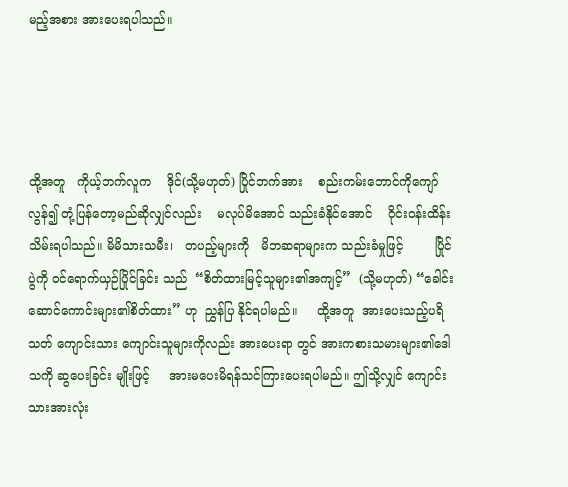မည့်အစား အားပေးရပါသည်။




ထို့အတူ   ကိုယ့်ဘက်လူက    ဒိုင်(သို့မဟုတ်) ပြိုင်ဘက်အား    စည်းကမ်းဘောင်ကိုကျော်လွန်၍ တုံ့ပြန်တော့မည်ဆိုလျှင်လည်း    မလုပ်မိအောင် သည်းခံနိုင်အောင်    ဝိုင်းဝန်းထိန်းသိမ်းရပါသည်။ မိမိသားသမီး၊   တပည့်များကို   မိဘဆရာများက သည်းခံမှုဖြင့်        ပြိုင်ပွဲကို ဝင်ရောက်ယှဉ်ပြိုင်ခြင်း သည်  “စိတ်ထားမြင့်သူများ၏အကျင့်”  (သို့မဟုတ်) “ခေါင်းဆောင်ကောင်းများ၏စိတ်ထား” ဟု  ညွှန်ပြ နိုင်ရပါမည်။     ထို့အတူ  အားပေးသည့်ပရိသတ် ကျောင်းသား ကျောင်းသူများကိုလည်း အားပေးရာ တွင် အားကစားသမားများ၏ဒေါသကို ဆွပေးခြင်း မျိုးဖြင့်     အားမပေးမိရန်သင်ကြားပေးရပါမည်။ ဤသို့လျှင် ကျောင်းသားအားလုံး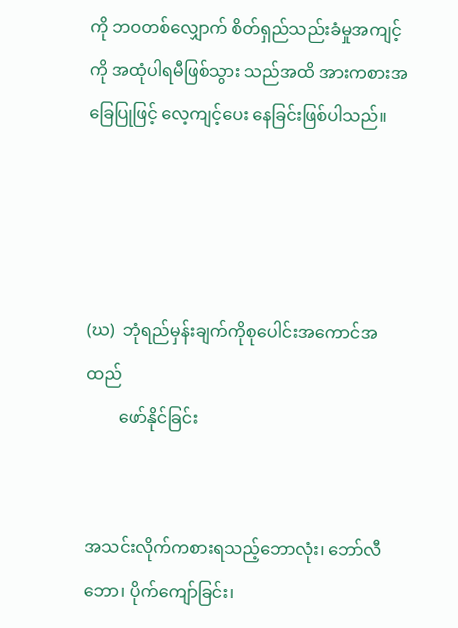ကို ဘဝတစ်လျှောက် စိတ်ရှည်သည်းခံမှုအကျင့်ကို အထုံပါရမီဖြစ်သွား သည်အထိ အားကစားအခြေပြုဖြင့် လေ့ကျင့်ပေး နေခြင်းဖြစ်ပါသည်။




(ဃ)  ဘုံရည်မှန်းချက်ကိုစုပေါင်းအကောင်အထည်
        ဖော်နိုင်ခြင်း


အသင်းလိုက်ကစားရသည့်ဘောလုံး၊ ဘော်လီ ဘော၊ ပိုက်ကျော်ခြင်း၊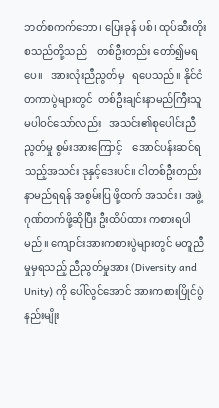ဘတ်စကက်ဘော၊ ပြေးခုန် ပစ်၊ ထုပ်ဆီးတိုး  စသည်တို့သည်    တစ်ဦးတည်း တော်၍မရပေ။   အားလုံးညီညွတ်မှ   ရပေသည်။ နိုင်ငံတကာပွဲများတွင်  တစ်ဦးချင်းနာမည်ကြီးသူ မပါဝင်သော်လည်း   အသင်း၏စုပေါင်းညီညွတ်မှု စွမ်းအားကြောင့်    အောင်ပန်းဆင်ရသည့်အသင်း ဒုနှင့်ဒေးပင်။ ငါတစ်ဦးတည်းနာမည်ရရန် အစွမ်းပြ ဖို့ထက် အသင်း၊ အဖွဲ့ဂုဏ်တက်ဖို့ဆိုပြီး ဦးထိပ်ထား ကစားရပါမည်။ ကျောင်းအားကစားပွဲများတွင် မတူညီ မှုမှရသည့် ညီညွတ်မှုအား (Diversity and Unity) ကို ပေါ်လွင်အောင် အားကစားပြိုင်ပွဲ နည်းမျိုး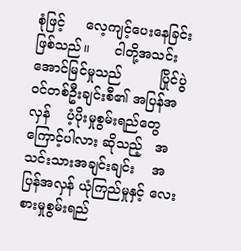စုံဖြင့်     လေ့ကျင့်ပေးနေခြင်းဖြစ်သည်။      ငါတို့အသင်း အောင်မြင်မှုသည်         ပြိုင်ပွဲဝင်တစ်ဦးချင်းစီ၏ အပြန်အလှန်    ပံ့ပိုးမှုစွမ်းရည်တွေကြောင့်ပါလား ဆိုသည့်   အသင်းသားအချင်းချင်း    အပြန်အလှန် ယုံကြည်မှုနှင့် လေးစားမှုစွမ်းရည်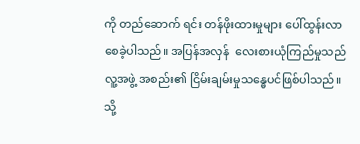ကို တည်ဆောက် ရင်း တန်ဖိုးထားမှုများ ပေါ်ထွန်းလာစေခဲ့ပါသည်။ အပြန်အလှန်  လေးစားယုံကြည်မှုသည်    လူ့အဖွဲ့ အစည်း၏ ငြိမ်းချမ်းမှုသန္ဓေပင်ဖြစ်ပါသည်။ သို့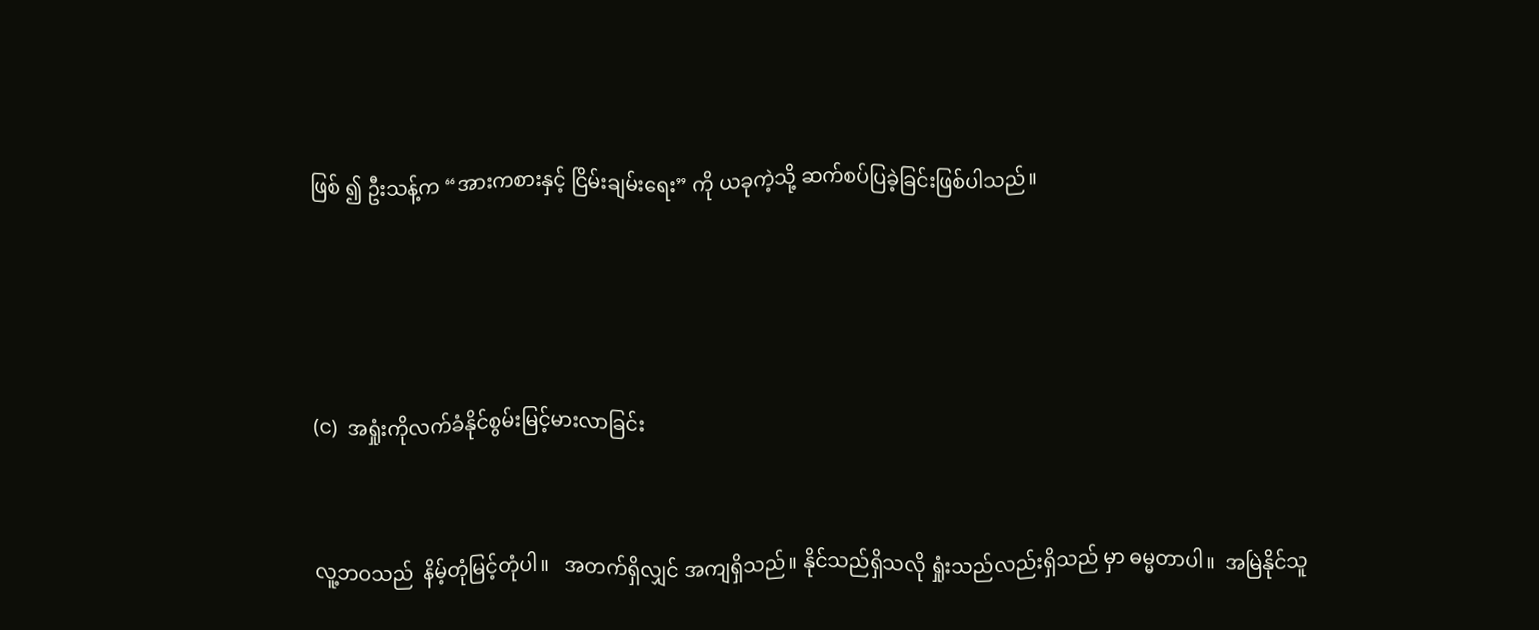ဖြစ် ၍ ဦးသန့်က “အားကစားနှင့် ငြိမ်းချမ်းရေး” ကို ယခုကဲ့သို့ ဆက်စပ်ပြခဲ့ခြင်းဖြစ်ပါသည်။




(င)  အရှုံးကိုလက်ခံနိုင်စွမ်းမြင့်မားလာခြင်း


လူ့ဘဝသည်  နိမ့်တုံမြင့်တုံပါ။   အတက်ရှိလျှင် အကျရှိသည်။ နိုင်သည်ရှိသလို ရှုံးသည်လည်းရှိသည် မှာ ဓမ္မတာပါ။  အမြဲနိုင်သူ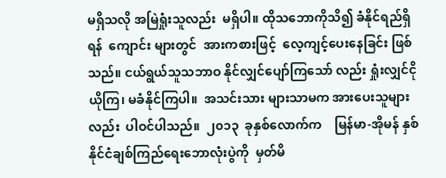မရှိသလို အမြဲရှုံးသူလည်း  မရှိပါ။ ထိုသဘောကိုသိ၍ ခံနိုင်ရည်ရှိရန်  ကျောင်း များတွင်  အားကစားဖြင့်  လေ့ကျင့်ပေးနေခြင်း ဖြစ်သည်။ ငယ်ရွယ်သူသဘာဝ နိုင်လျှင်ပျော်ကြသော် လည်း ရှုံးလျှင်ငိုယိုကြ၊ မခံနိုင်ကြပါ။  အသင်းသား များသာမက အားပေးသူများလည်း  ပါဝင်ပါသည်။  ၂၀၁၃  ခုနှစ်လောက်က    မြန်မာ-အိုမန် နှစ်နိုင်ငံချစ်ကြည်ရေးဘောလုံးပွဲကို  မှတ်မိ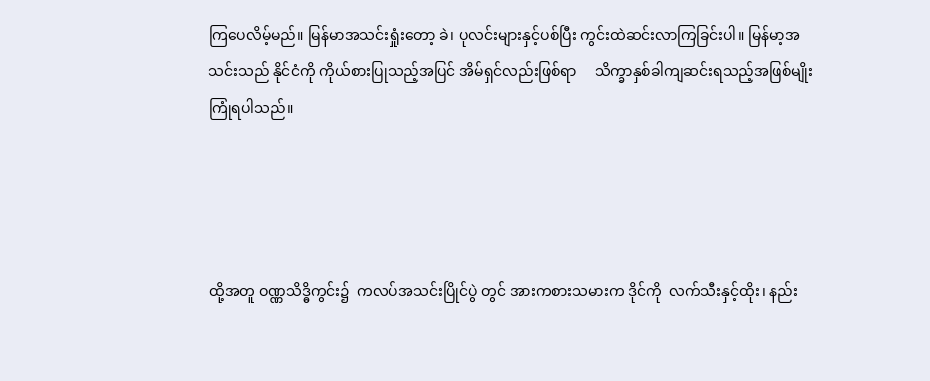ကြပေလိမ့်မည်။ မြန်မာအသင်းရှုံးတော့ ခဲ၊ ပုလင်းများနှင့်ပစ်ပြီး ကွင်းထဲဆင်းလာကြခြင်းပါ။ မြန်မာ့အသင်းသည် နိုင်ငံကို ကိုယ်စားပြုသည့်အပြင် အိမ်ရှင်လည်းဖြစ်ရာ     သိက္ခာနှစ်ခါကျဆင်းရသည့်အဖြစ်မျိုး ကြုံရပါသည်။




ထို့အတူ ဝဏ္ဏသိဒ္ဓိကွင်း၌  ကလပ်အသင်းပြိုင်ပွဲ တွင် အားကစားသမားက ဒိုင်ကို  လက်သီးနှင့်ထိုး၊ နည်း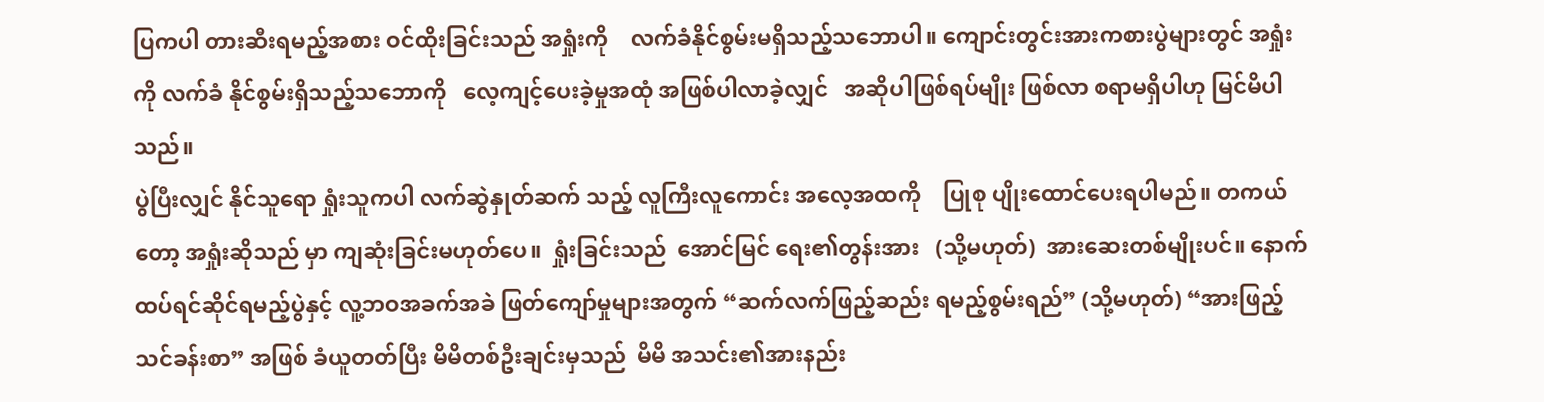ပြကပါ တားဆီးရမည့်အစား ဝင်ထိုးခြင်းသည် အရှုံးကို    လက်ခံနိုင်စွမ်းမရှိသည့်သဘောပါ။ ကျောင်းတွင်းအားကစားပွဲများတွင် အရှုံးကို လက်ခံ နိုင်စွမ်းရှိသည့်သဘောကို   လေ့ကျင့်ပေးခဲ့မှုအထုံ အဖြစ်ပါလာခဲ့လျှင်   အဆိုပါဖြစ်ရပ်မျိုး ဖြစ်လာ စရာမရှိပါဟု မြင်မိပါသည်။
ပွဲပြီးလျှင် နိုင်သူရော ရှုံးသူကပါ လက်ဆွဲနှုတ်ဆက် သည့် လူကြီးလူကောင်း အလေ့အထကို    ပြုစု ပျိုးထောင်ပေးရပါမည်။ တကယ်တော့ အရှုံးဆိုသည် မှာ ကျဆုံးခြင်းမဟုတ်ပေ။  ရှုံးခြင်းသည်  အောင်မြင် ရေး၏တွန်းအား   (သို့မဟုတ်)  အားဆေးတစ်မျိုးပင်။ နောက်ထပ်ရင်ဆိုင်ရမည့်ပွဲနှင့် လူ့ဘဝအခက်အခဲ ဖြတ်ကျော်မှုများအတွက် “ဆက်လက်ဖြည့်ဆည်း ရမည့်စွမ်းရည်” (သို့မဟုတ်) “အားဖြည့်သင်ခန်းစာ” အဖြစ် ခံယူတတ်ပြီး မိမိတစ်ဦးချင်းမှသည်  မိမိ အသင်း၏အားနည်း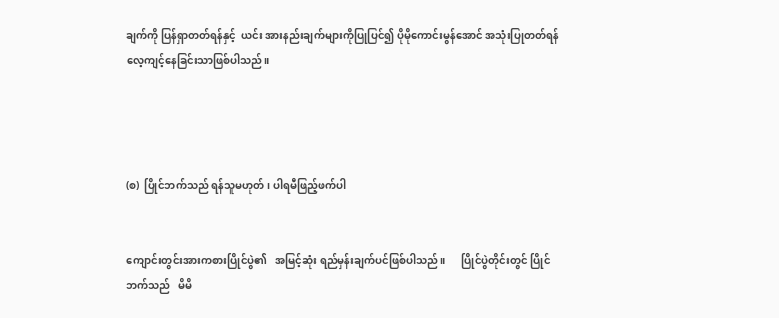ချက်ကို ပြန်ရှာတတ်ရန်နှင့်  ယင်း အားနည်းချက်များကိုပြုပြင်၍ ပိုမိုကောင်းမွန်အောင် အသုံးပြုတတ်ရန် လေ့ကျင့်နေခြင်းသာဖြစ်ပါသည်။




(စ)  ပြိုင်ဘက်သည် ရန်သူမဟုတ်၊ ပါရမီဖြည့်ဖက်ပါ


ကျောင်းတွင်းအားကစားပြိုင်ပွဲ၏   အမြင့်ဆုံး ရည်မှန်းချက်ပင်ဖြစ်ပါသည်။      ပြိုင်ပွဲတိုင်းတွင် ပြိုင်ဘက်သည်   မိမိ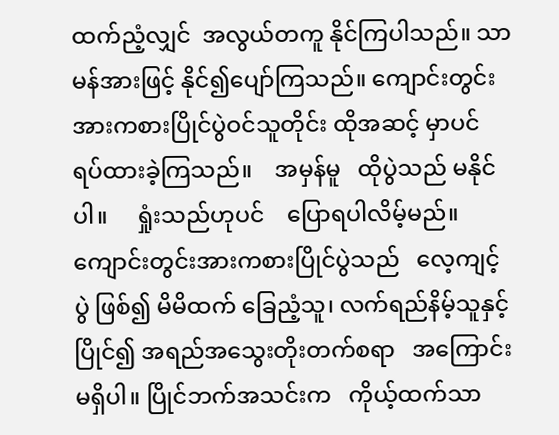ထက်ညံ့လျှင်  အလွယ်တကူ နိုင်ကြပါသည်။ သာမန်အားဖြင့် နိုင်၍ပျော်ကြသည်။ ကျောင်းတွင်းအားကစားပြိုင်ပွဲဝင်သူတိုင်း ထိုအဆင့် မှာပင် ရပ်ထားခဲ့ကြသည်။    အမှန်မူ   ထိုပွဲသည် မနိုင်ပါ။     ရှုံးသည်ဟုပင်    ပြောရပါလိမ့်မည်။ ကျောင်းတွင်းအားကစားပြိုင်ပွဲသည်   လေ့ကျင့်ပွဲ ဖြစ်၍ မိမိထက် ခြေညံ့သူ၊ လက်ရည်နိမ့်သူနှင့်ပြိုင်၍ အရည်အသွေးတိုးတက်စရာ   အကြောင်းမရှိပါ။ ပြိုင်ဘက်အသင်းက   ကိုယ့်ထက်သာ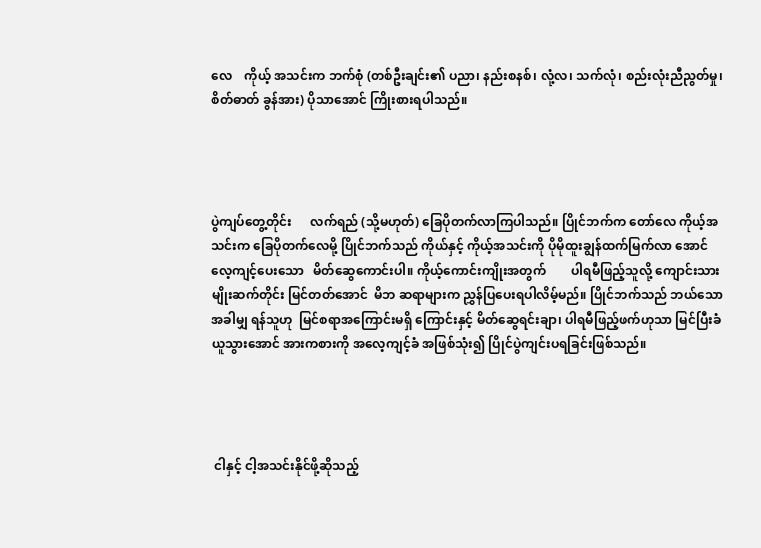လေ    ကိုယ့် အသင်းက ဘက်စုံ (တစ်ဦးချင်း၏ ပညာ၊ နည်းစနစ်၊ လုံ့လ၊ သက်လုံ၊ စည်းလုံးညီညွတ်မှု၊   စိတ်ဓာတ် ခွန်အား) ပိုသာအောင် ကြိုးစားရပါသည်။




ပွဲကျပ်တွေ့တိုင်း      လက်ရည် (သို့မဟုတ်) ခြေပိုတက်လာကြပါသည်။ ပြိုင်ဘက်က တော်လေ ကိုယ့်အသင်းက ခြေပိုတက်လေမို့ ပြိုင်ဘက်သည် ကိုယ်နှင့် ကိုယ့်အသင်းကို ပိုမိုထူးချွန်ထက်မြက်လာ အောင်  လေ့ကျင့်ပေးသော   မိတ်ဆွေကောင်းပါ။ ကိုယ့်ကောင်းကျိုးအတွက်        ပါရမီဖြည့်သူလို့ ကျောင်းသားမျိုးဆက်တိုင်း မြင်တတ်အောင်  မိဘ ဆရာများက ညွှန်ပြပေးရပါလိမ့်မည်။ ပြိုင်ဘက်သည် ဘယ်သောအခါမျှ ရန်သူဟု  မြင်စရာအကြောင်းမရှိ ကြောင်းနှင့် မိတ်ဆွေရင်းချာ၊ ပါရမီဖြည့်ဖက်ဟုသာ မြင်ပြီးခံယူသွားအောင် အားကစားကို အလေ့ကျင့်ခံ အဖြစ်သုံး၍ ပြိုင်ပွဲကျင်းပရခြင်းဖြစ်သည်။




 ငါနှင့် ငါ့အသင်းနိုင်ဖို့ဆိုသည့်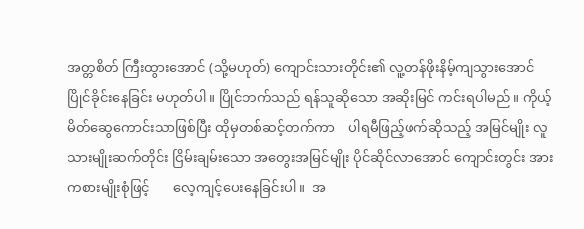အတ္တစိတ် ကြီးထွားအောင် (သို့မဟုတ်) ကျောင်းသားတိုင်း၏ လူ့တန်ဖိုးနိမ့်ကျသွားအောင်     ပြိုင်ခိုင်းနေခြင်း မဟုတ်ပါ။ ပြိုင်ဘက်သည် ရန်သူဆိုသော အဆိုးမြင် ကင်းရပါမည်။ ကိုယ့်မိတ်ဆွေကောင်းသာဖြစ်ပြီး ထိုမှတစ်ဆင့်တက်ကာ    ပါရမီဖြည့်ဖက်ဆိုသည့် အမြင်မျိုး လူသားမျိုးဆက်တိုင်း ငြိမ်းချမ်းသော အတွေးအမြင်မျိုး ပိုင်ဆိုင်လာအောင် ကျောင်းတွင်း အားကစားမျိုးစုံဖြင့်       လေ့ကျင့်ပေးနေခြင်းပါ။  အ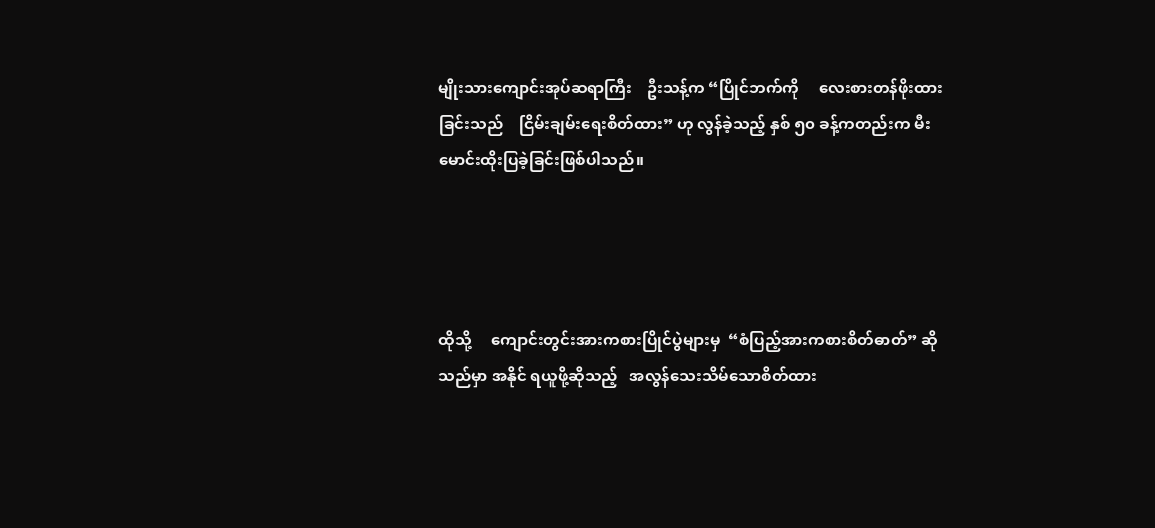မျိုးသားကျောင်းအုပ်ဆရာကြီး    ဦးသန့်က “ပြိုင်ဘက်ကို     လေးစားတန်ဖိုးထားခြင်းသည်    ငြိမ်းချမ်းရေးစိတ်ထား” ဟု လွန်ခဲ့သည့် နှစ် ၅၀ ခန့်ကတည်းက မီးမောင်းထိုးပြခဲ့ခြင်းဖြစ်ပါသည်။




ထိုသို့     ကျောင်းတွင်းအားကစားပြိုင်ပွဲများမှ  “စံပြည့်အားကစားစိတ်ဓာတ်” ဆိုသည်မှာ အနိုင် ရယူဖို့ဆိုသည့်   အလွန်သေးသိမ်သောစိတ်ထား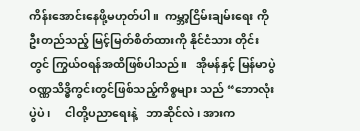ကိန်းအောင်းနေဖို့မဟုတ်ပါ။  ကမ္ဘာ့ငြိမ်းချမ်းရေး ကို ဦးတည်သည့် မြင့်မြတ်စိတ်ထားကို နိုင်ငံသား တိုင်းတွင် ကြွယ်ဝရန်အထိဖြစ်ပါသည်။   အိုမန်နှင့် မြန်မာပွဲ     ဝဏ္ဏသိဒ္ဓိကွင်းတွင်ဖြစ်သည့်ကိစ္စများ သည် “ဘောလုံးပွဲပဲ၊     ငါတို့ပညာရေးနဲ့   ဘာဆိုင်လဲ၊ အားက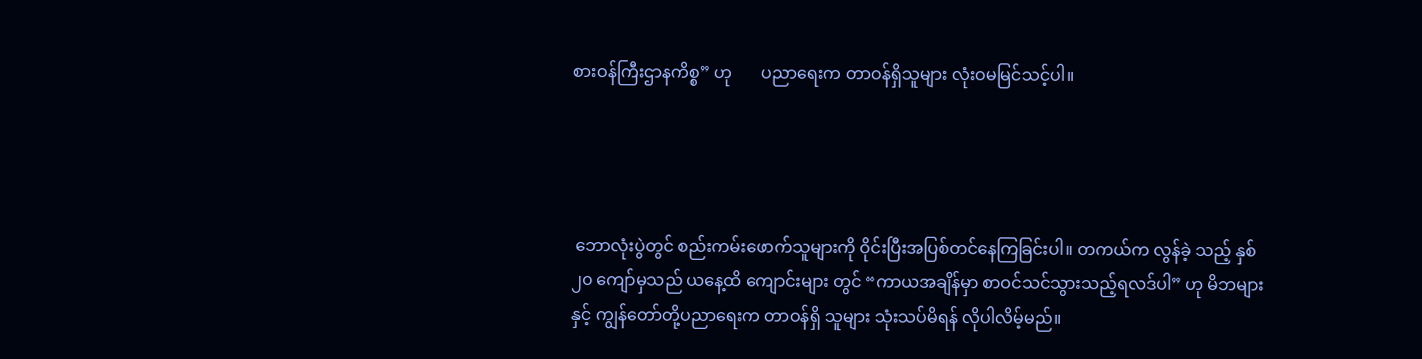စားဝန်ကြီးဌာနကိစ္စ” ဟု       ပညာရေးက တာဝန်ရှိသူများ လုံးဝမမြင်သင့်ပါ။




 ဘောလုံးပွဲတွင် စည်းကမ်းဖောက်သူများကို ဝိုင်းပြီးအပြစ်တင်နေကြခြင်းပါ။ တကယ်က လွန်ခဲ့ သည့် နှစ် ၂၀ ကျော်မှသည် ယနေ့ထိ ကျောင်းများ တွင် “ကာယအချိန်မှာ စာဝင်သင်သွားသည့်ရလဒ်ပါ” ဟု မိဘများနှင့် ကျွန်တော်တို့ပညာရေးက တာဝန်ရှိ သူများ သုံးသပ်မိရန် လိုပါလိမ့်မည်။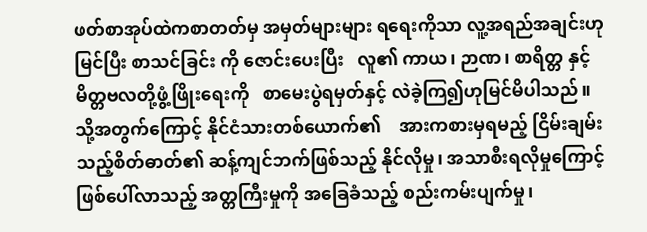ဖတ်စာအုပ်ထဲကစာတတ်မှ အမှတ်များများ ရရေးကိုသာ လူ့အရည်အချင်းဟုမြင်ပြီး စာသင်ခြင်း ကို ဇောင်းပေးပြီး   လူ၏ ကာယ၊ ဉာဏ၊ စာရိတ္တ နှင့်      မိတ္တဗလတို့ဖွံ့ဖြိုးရေးကို   စာမေးပွဲရမှတ်နှင့် လဲခဲ့ကြ၍ဟုမြင်မိပါသည်။    သို့အတွက်ကြောင့် နိုင်ငံသားတစ်ယောက်၏    အားကစားမှရမည့် ငြိမ်းချမ်းသည့်စိတ်ဓာတ်၏ ဆန့်ကျင်ဘက်ဖြစ်သည့် နိုင်လိုမှု၊ အသာစီးရလိုမှုကြောင့် ဖြစ်ပေါ်လာသည့် အတ္တကြီးမှုကို အခြေခံသည့် စည်းကမ်းပျက်မှု၊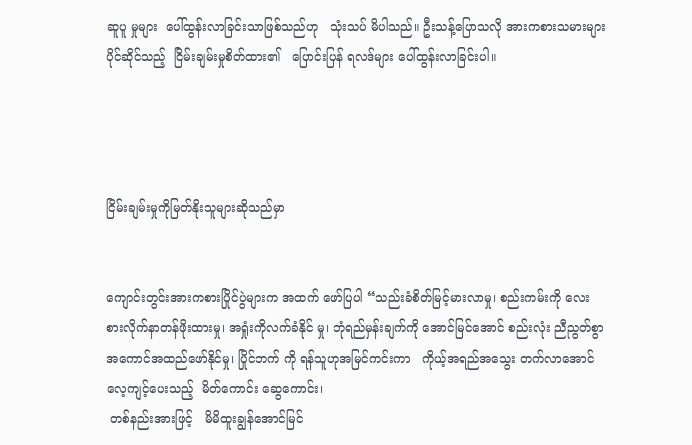ဆူပူ မှုများ  ပေါ်ထွန်းလာခြင်းသာဖြစ်သည်ဟု   သုံးသပ် မိပါသည်။ ဦးသန့်ပြောသလို အားကစားသမားများ ပိုင်ဆိုင်သည့်  ငြိမ်းချမ်းမှုစိတ်ထား၏   ပြောင်းပြန် ရလဒ်များ ပေါ်ထွန်းလာခြင်းပါ။




ငြိမ်းချမ်းမှုကိုမြတ်နိုးသူများဆိုသည်မှာ


ကျောင်းတွင်းအားကစားပြိုင်ပွဲများက အထက် ဖော်ပြပါ “သည်းခံစိတ်မြင့်မားလာမှု၊ စည်းကမ်းကို လေးစားလိုက်နာတန်ဖိုးထားမှု၊ အရှုံးကိုလက်ခံနိုင် မှု၊ ဘုံရည်မှန်းချက်ကို အောင်မြင်အောင် စည်းလုံး ညီညွတ်စွာ အကောင်အထည်ဖော်နိုင်မှု၊ ပြိုင်ဘက် ကို ရန်သူဟုအမြင်ကင်းကာ   ကိုယ့်အရည်အသွေး တက်လာအောင် လေ့ကျင့်ပေးသည့်  မိတ်ကောင်း ဆွေကောင်း၊
 တစ်နည်းအားဖြင့်   မိမိထူးချွန်အောင်မြင်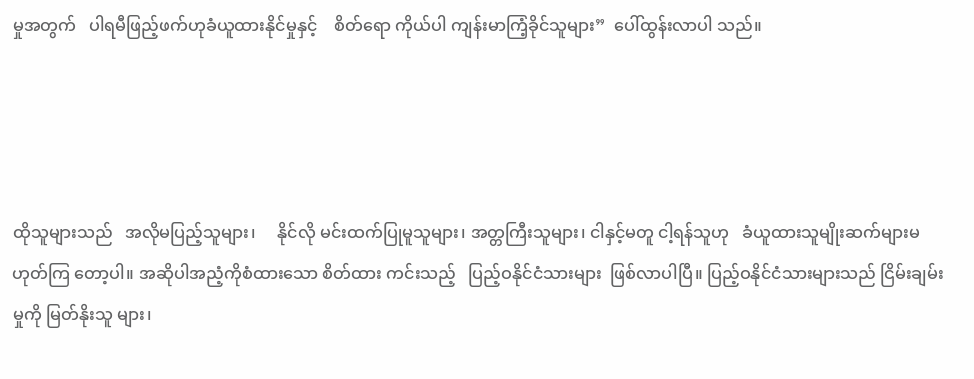မှုအတွက်   ပါရမီဖြည့်ဖက်ဟုခံယူထားနိုင်မှုနှင့်    စိတ်ရော ကိုယ်ပါ ကျန်းမာကြံ့ခိုင်သူများ”  ပေါ်ထွန်းလာပါ သည်။




ထိုသူများသည်   အလိုမပြည့်သူများ၊     နိုင်လို မင်းထက်ပြုမူသူများ၊ အတ္တကြီးသူများ၊ ငါနှင့်မတူ ငါ့ရန်သူဟု   ခံယူထားသူမျိုးဆက်များမဟုတ်ကြ တော့ပါ။ အဆိုပါအညံ့ကိုစံထားသော စိတ်ထား ကင်းသည့်   ပြည့်ဝနိုင်ငံသားများ  ဖြစ်လာပါပြီ။ ပြည့်ဝနိုင်ငံသားများသည် ငြိမ်းချမ်းမှုကို မြတ်နိုးသူ များ၊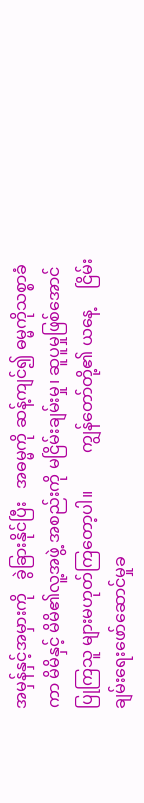အမှန်နှင့်အမှားကို   ခွဲခြားနိုင်ပြီး   အဓမ္မကို ဆန့်ကျင်၍ ဓမ္မကိုသစ္စာခံကာ မိမိနှင့် မိမိ၏လူ့အဖွဲ့ အစည်းကို မငြိမ်းချမ်းမှု၊ ဆူပူမှုဖြစ်အောင်ပြုကြသူ များမဟုတ်ကြတော့ပါ။         ကျွန်တော်တို့၏ ယနေ့     ငြိမ်းချမ်းရေးဖော်ဆောင်မှုခ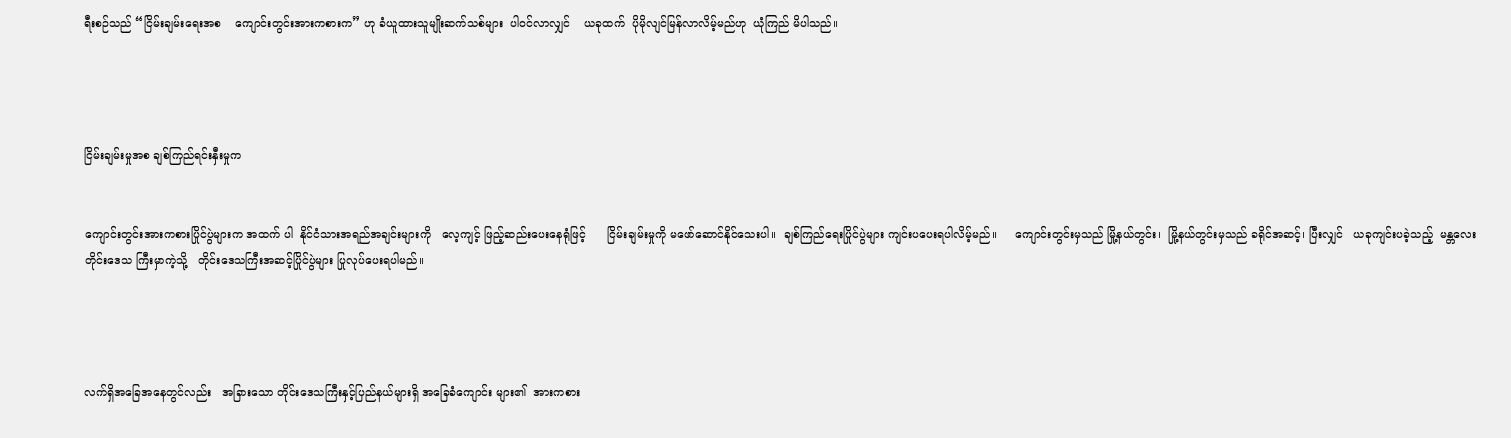ရီးစဉ်သည် “ငြိမ်းချမ်းရေးအစ    ကျောင်းတွင်းအားကစားက” ဟု ခံယူထားသူမျိုးဆက်သစ်များ  ပါဝင်လာလျှင်    ယခုထက်  ပိုမိုလျင်မြန်လာလိမ့်မည်ဟု  ယုံကြည် မိပါသည်။




ငြိမ်းချမ်းမှုအစ ချစ်ကြည်ရင်းနှီးမှုက


ကျောင်းတွင်းအားကစားပြိုင်ပွဲများက အထက် ပါ  နိုင်ငံသားအရည်အချင်းများကို   လေ့ကျင့် ဖြည့်ဆည်းပေးနေရုံဖြင့်      ငြိမ်းချမ်းမှုကို မဖော်ဆောင်နိုင်သေးပါ။  ချစ်ကြည်ရေးပြိုင်ပွဲများ ကျင်းပပေးရပါလိမ့်မည်။     ကျောင်းတွင်းမှသည် မြို့နယ်တွင်း၊  မြို့နယ်တွင်းမှသည် ခရိုင်အဆင့်၊ ပြီးလျှင်   ယခုကျင်းပခဲ့သည့်  မန္တလေးတိုင်းဒေသ ကြီးမှာကဲ့သို့   တိုင်းဒေသကြီးအဆင့်ပြိုင်ပွဲများ ပြုလုပ်ပေးရပါမည်။




လက်ရှိအခြေအနေတွင်လည်း   အခြားသော တိုင်းဒေသကြီးနှင့်ပြည်နယ်များရှိ အခြေခံကျောင်း များ၏  အားကစား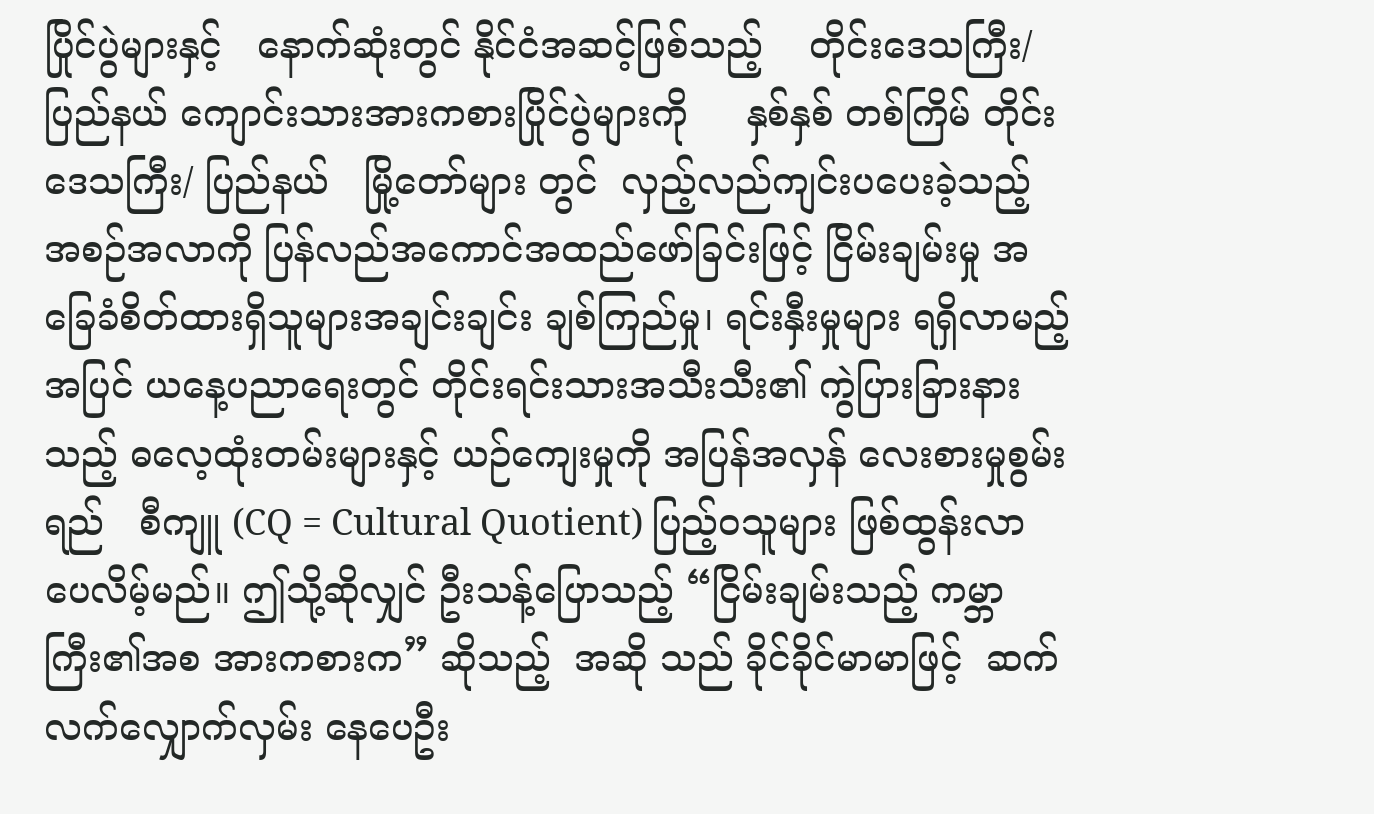ပြိုင်ပွဲများနှင့်   နောက်ဆုံးတွင် နိုင်ငံအဆင့်ဖြစ်သည့်    တိုင်းဒေသကြီး/ပြည်နယ် ကျောင်းသားအားကစားပြိုင်ပွဲများကို     နှစ်နှစ် တစ်ကြိမ် တိုင်းဒေသကြီး/ ပြည်နယ်   မြို့တော်များ တွင်  လှည့်လည်ကျင်းပပေးခဲ့သည့် အစဉ်အလာကို ပြန်လည်အကောင်အထည်ဖော်ခြင်းဖြင့် ငြိမ်းချမ်းမှု အခြေခံစိတ်ထားရှိသူများအချင်းချင်း ချစ်ကြည်မှု၊ ရင်းနှီးမှုများ ရရှိလာမည့်အပြင် ယနေ့ပညာရေးတွင် တိုင်းရင်းသားအသီးသီး၏ ကွဲပြားခြားနားသည့် ဓလေ့ထုံးတမ်းများနှင့် ယဉ်ကျေးမှုကို အပြန်အလှန် လေးစားမှုစွမ်းရည်   စီကျူ (CQ = Cultural Quotient) ပြည့်ဝသူများ ဖြစ်ထွန်းလာပေလိမ့်မည်။ ဤသို့ဆိုလျှင် ဦးသန့်ပြောသည့် “ငြိမ်းချမ်းသည့် ကမ္ဘာကြီး၏အစ အားကစားက” ဆိုသည့်  အဆို သည် ခိုင်ခိုင်မာမာဖြင့်  ဆက်လက်လျှောက်လှမ်း နေပေဦး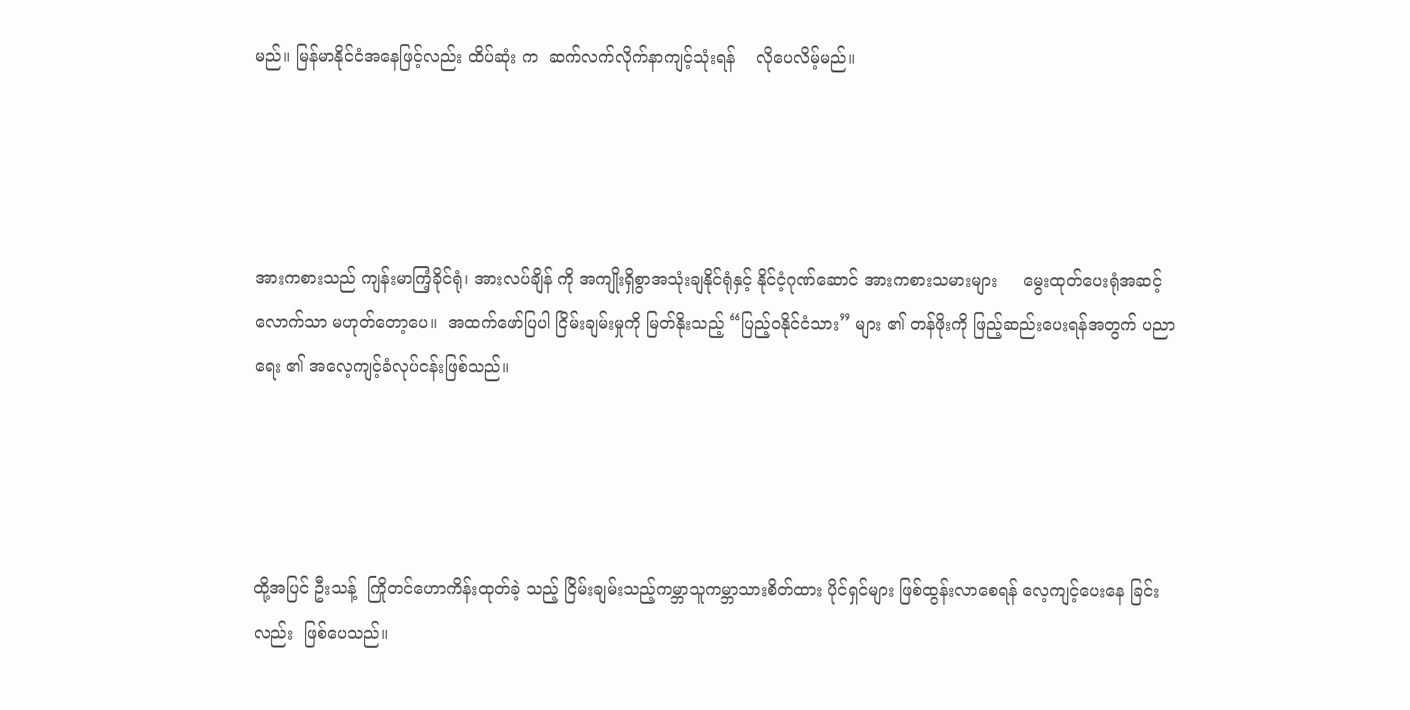မည်။ မြန်မာနိုင်ငံအနေဖြင့်လည်း ထိပ်ဆုံး က  ဆက်လက်လိုက်နာကျင့်သုံးရန်    လိုပေလိမ့်မည်။




အားကစားသည် ကျန်းမာကြံ့ခိုင်ရုံ၊ အားလပ်ချိန် ကို အကျိုးရှိစွာအသုံးချနိုင်ရုံနှင့် နိုင်ငံ့ဂုဏ်ဆောင် အားကစားသမားများ     မွေးထုတ်ပေးရုံအဆင့် လောက်သာ မဟုတ်တော့ပေ။  အထက်ဖော်ပြပါ ငြိမ်းချမ်းမှုကို မြတ်နိုးသည့် “ပြည့်ဝနိုင်ငံသား” များ ၏ တန်ဖိုးကို ဖြည့်ဆည်းပေးရန်အတွက် ပညာရေး ၏ အလေ့ကျင့်ခံလုပ်ငန်းဖြစ်သည်။




ထို့အပြင် ဦးသန့်  ကြိုတင်ဟောကိန်းထုတ်ခဲ့ သည့် ငြိမ်းချမ်းသည့်ကမ္ဘာသူကမ္ဘာသားစိတ်ထား ပိုင်ရှင်များ ဖြစ်ထွန်းလာစေရန် လေ့ကျင့်ပေးနေ ခြင်းလည်း  ဖြစ်ပေသည်။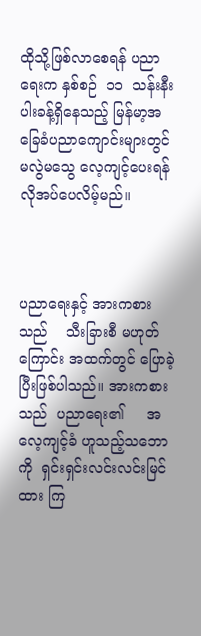ထိုသို့ဖြစ်လာစေရန် ပညာရေးက နှစ်စဉ်  ၁၁  သန်းနီးပါးခန့်ရှိနေသည့် မြန်မာ့အခြေခံပညာကျောင်းများတွင် မလွဲမသွေ လေ့ကျင့်ပေးရန် လိုအပ်ပေလိမ့်မည်။



ပညာရေးနှင့် အားကစားသည်    သီးခြားစီ မဟုတ်ကြောင်း အထက်တွင် ပြောခဲ့ပြီးဖြစ်ပါသည်။ အားကစားသည်  ပညာရေး၏     အလေ့ကျင့်ခံ ဟူသည့်သဘောကို  ရှင်းရှင်းလင်းလင်းမြင်ထား ကြ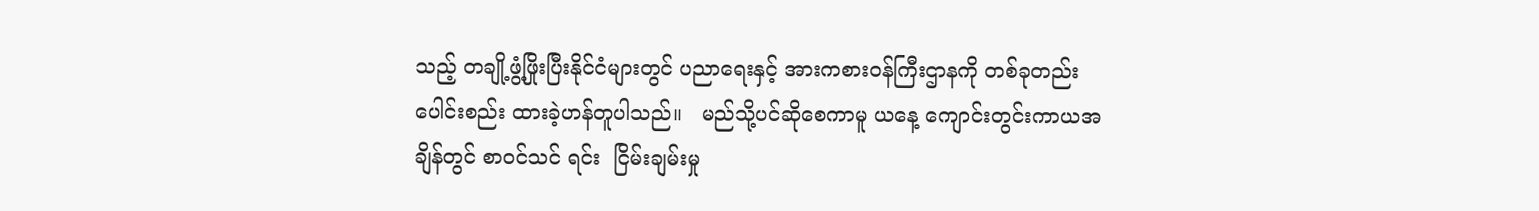သည့် တချို့ဖွံ့ဖြိုးပြီးနိုင်ငံများတွင် ပညာရေးနှင့် အားကစားဝန်ကြီးဌာနကို တစ်ခုတည်းပေါင်းစည်း ထားခဲ့ဟန်တူပါသည်။   မည်သို့ပင်ဆိုစေကာမူ ယနေ့ ကျောင်းတွင်းကာယအချိန်တွင် စာဝင်သင် ရင်း  ငြိမ်းချမ်းမှု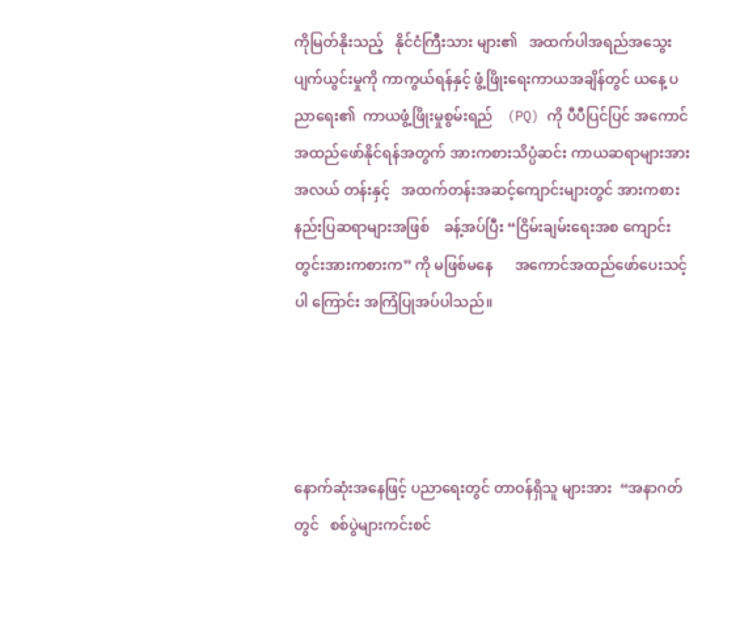ကိုမြတ်နိုးသည့်   နိုင်ငံကြီးသား များ၏   အထက်ပါအရည်အသွေးပျက်ယွင်းမှုကို ကာကွယ်ရန်နှင့် ဖွံ့ဖြိုးရေးကာယအချိန်တွင် ယနေ့ ပညာရေး၏  ကာယဖွံ့ဖြိုးမှုစွမ်းရည်    (PQ) ကို ပီပီပြင်ပြင် အကောင်အထည်ဖော်နိုင်ရန်အတွက် အားကစားသိပ္ပံဆင်း ကာယဆရာများအား အလယ် တန်းနှင့်   အထက်တန်းအဆင့်ကျောင်းများတွင် အားကစားနည်းပြဆရာများအဖြစ်    ခန့်အပ်ပြီး “ငြိမ်းချမ်းရေးအစ ကျောင်းတွင်းအားကစားက” ကို မဖြစ်မနေ      အကောင်အထည်ဖော်ပေးသင့်ပါ ကြောင်း အကြံပြုအပ်ပါသည်။




နောက်ဆုံးအနေဖြင့် ပညာရေးတွင် တာဝန်ရှိသူ များအား  “အနာဂတ်တွင်   စစ်ပွဲများကင်းစင်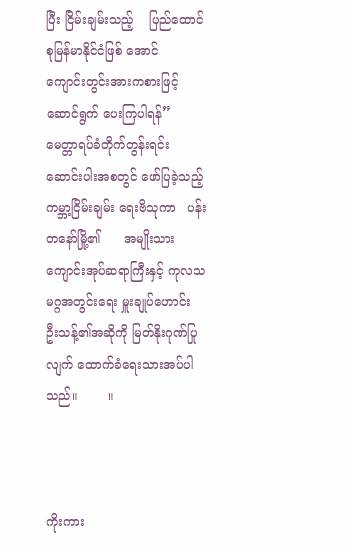ပြီး ငြိမ်းချမ်းသည့်    ပြည်ထောင်စုမြန်မာနိုင်ငံဖြစ် အောင်   ကျောင်းတွင်းအားကစားဖြင့်  ဆောင်ရွက် ပေးကြပါရန်”        မေတ္တာရပ်ခံတိုက်တွန်းရင်း ဆောင်းပါးအစတွင် ဖော်ပြခဲ့သည့် ကမ္ဘာ့ငြိမ်းချမ်း ရေးဗိသုကာ   ပန်းတနော်မြို့၏      အမျိုးသား ကျောင်းအုပ်ဆရာကြီးနှင့် ကုလသမဂ္ဂအတွင်းရေး မှူးချုပ်ဟောင်း   ဦးသန့်၏အဆိုကို မြတ်နိုးဂုဏ်ပြု လျက် ထောက်ခံရေးသားအပ်ပါသည်။        ။



ကိုးကား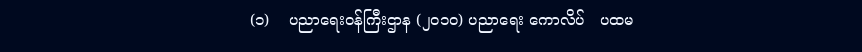(၁)    ပညာရေးဝန်ကြီးဌာန (၂၀၁၀) ပညာရေး ကောလိပ်   ပထမ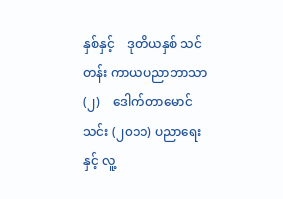နှစ်နှင့်    ဒုတိယနှစ် သင်တန်း ကာယပညာဘာသာ
(၂)    ဒေါက်တာမောင်သင်း (၂၀၁၁) ပညာရေး နှင့် လူ့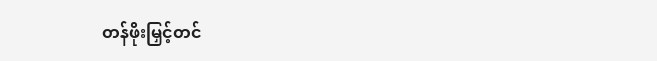တန်ဖိုးမြှင့်တင်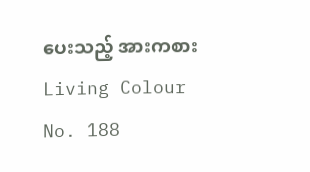ပေးသည့် အားကစား Living Colour No. 188